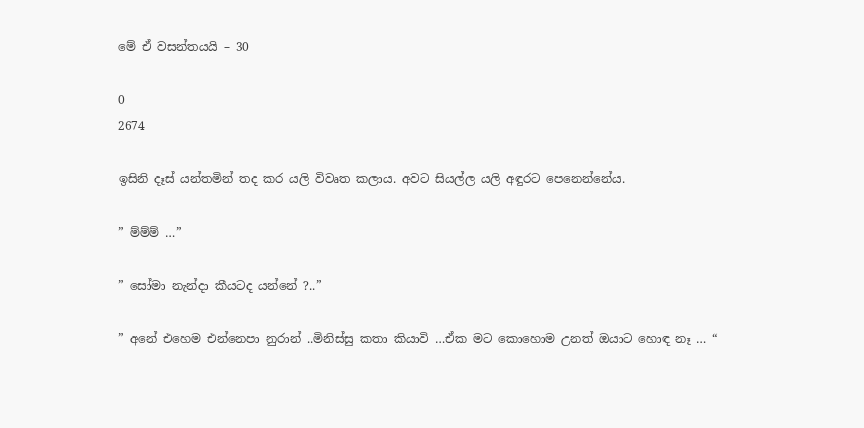මේ ඒ වසන්තයයි – 30

0
2674

ඉසිනි දෑස් යන්තමින් තද කර යලි විවෘත කලාය. අවට සියල්ල යලි අඳුරට පෙනෙන්නේය.

” ම්ම්ම් …”

” සෝමා නැන්දා කීයටද යන්නේ ?..”

” අනේ එහෙම එන්නෙපා නුරාන් ..මිනිස්සු කතා කියාවි …ඒක මට කොහොම උනත් ඔයාට හොඳ නෑ … “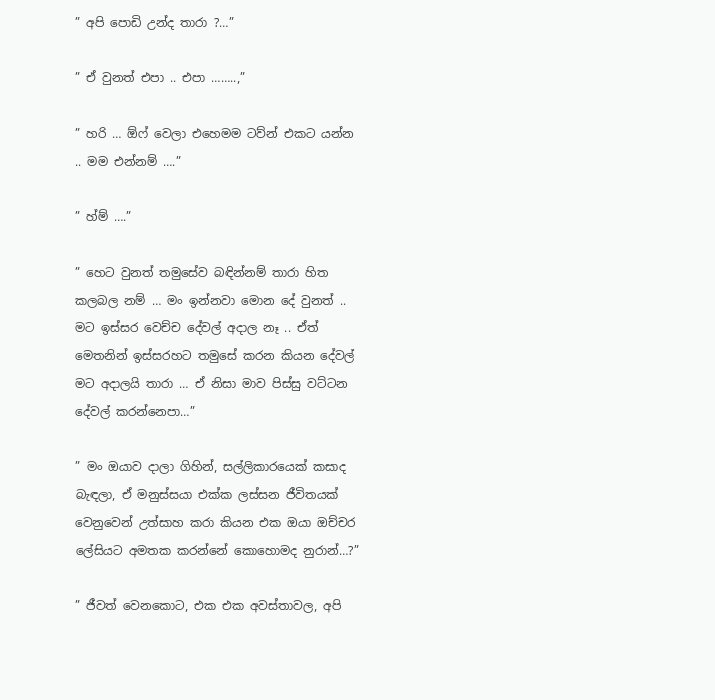” අපි පොඩි උන්ද තාරා ?…”

” ඒ වුනත් එපා .. එපා ……..,”

” හරි … ඕෆ් වෙලා එහෙමම ටව්න් එකට යන්න .. මම එන්නම් ….”

” හ්ම් ….”

” හෙට වුනත් තමුසේව බඳින්නම් තාරා හිත කලබල නම් … මං ඉන්නවා මොන දේ වුනත් .. මට ඉස්සර වෙච්ච දේවල් අදාල නෑ .. ඒත් මෙතනින් ඉස්සරහට තමුසේ කරන කියන දේවල් මට අදාලයි තාරා … ඒ නිසා මාව පිස්සු වට්ටන දේවල් කරන්නෙපා…”

” මං ඔයාව දාලා ගිහින්, සල්ලිකාරයෙක් කසාද බැඳලා, ඒ මනුස්සයා එක්ක ලස්සන ජීවිතයක් වෙනුවෙන් උත්සාහ කරා කියන එක ඔයා ඔච්චර ලේසියට අමතක කරන්නේ කොහොමද නුරාන්…?”

” ජීවත් වෙනකොට, එක එක අවස්තාවල, අපි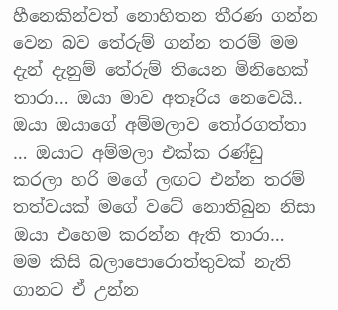හීනෙකින්වත් නොහිතන තීරණ ගන්න වෙන බව තේරුම් ගන්න තරම් මම දැන් දැනුම් තේරුම් තියෙන මිනිහෙක් තාරා… ඔයා මාව අතෑරිය නෙවෙයි.. ඔයා ඔයාගේ අම්මලාව තෝරගත්තා … ඔයාට අම්මලා එක්ක රණ්ඩු කරලා හරි මගේ ලඟට එන්න තරම් තත්වයක් මගේ වටේ නොතිබුන නිසා ඔයා එහෙම කරන්න ඇති තාරා… මම කිසි බලාපොරොත්තුවක් නැති ගානට ඒ උන්න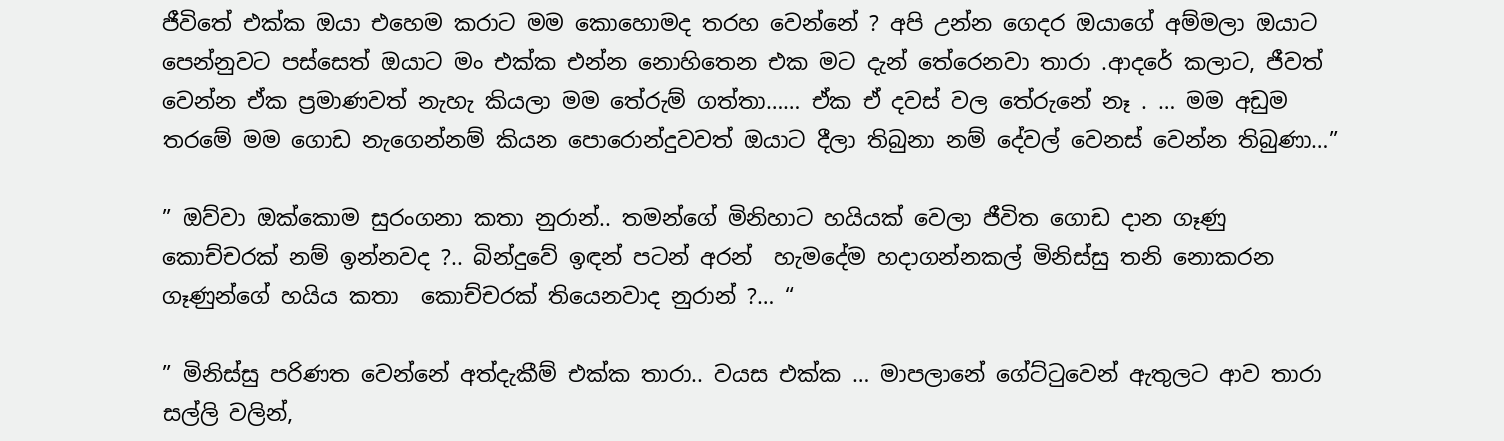ජීවිතේ එක්ක ඔයා එහෙම කරාට මම කොහොමද තරහ වෙන්නේ ? අපි උන්න ගෙදර ඔයාගේ අම්මලා ඔයාට පෙන්නුවට පස්සෙත් ඔයාට මං එක්ක එන්න නොහිතෙන එක මට දැන් තේරෙනවා තාරා .ආදරේ කලාට, ජීවත් වෙන්න ඒක ප්‍රමාණවත් නැහැ කියලා මම තේරුම් ගත්තා…… ඒක ඒ දවස් වල තේරුනේ නෑ . … මම අඩුම තරමේ මම ගොඩ නැගෙන්නම් කියන පොරොන්දුවවත් ඔයාට දීලා තිබුනා නම් දේවල් වෙනස් වෙන්න තිබුණා…”

” ඔව්වා ඔක්කොම සුරංගනා කතා නුරාන්.. තමන්ගේ මිනිහාට හයියක් වෙලා ජීවිත ගොඩ දාන ගෑණු කොච්චරක් නම් ඉන්නවද ?.. බින්දුවේ ඉඳන් පටන් අරන්  හැමදේම හදාගන්නකල් මිනිස්සු තනි නොකරන ගෑණුන්ගේ හයිය කතා  කොච්චරක් තියෙනවාද නුරාන් ?… “

” මිනිස්සු පරිණත වෙන්නේ අත්දැකීම් එක්ක තාරා.. වයස එක්ක … මාපලානේ ගේට්ටුවෙන් ඇතුලට ආව තාරා සල්ලි වලින්,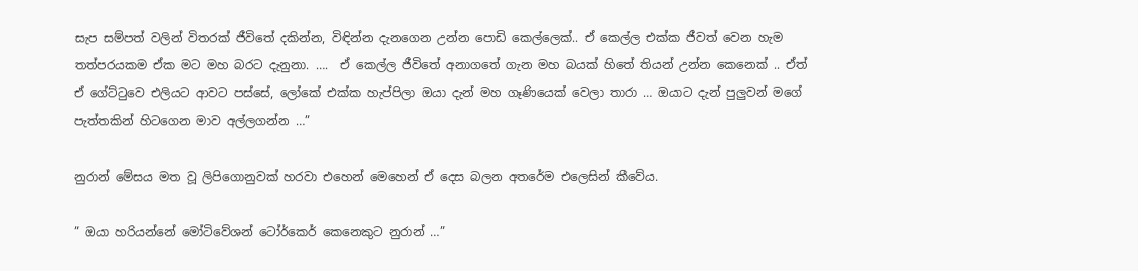සැප සම්පත් වලින් විතරක් ජීවිතේ දකින්න, විඳින්න දැනගෙන උන්න පොඩි කෙල්ලෙක්.. ඒ කෙල්ල එක්ක ජීවත් වෙන හැම තත්පරයකම ඒක මට මහ බරට දැනුනා. ….  ඒ කෙල්ල ජීවිතේ අනාගතේ ගැන මහ බයක් හිතේ තියන් උන්න කෙනෙක් .. ඒත් ඒ ගේට්ටුවෙ එලියට ආවට පස්සේ, ලෝකේ එක්ක හැප්පිලා ඔයා දැන් මහ ගෑණියෙක් වෙලා තාරා … ඔයාට දැන් පුලුවන් මගේ පැත්තකින් හිටගෙන මාව අල්ලගන්න …”

නුරාන් මේසය මත වූ ලිපිගොනුවක් හරවා එහෙන් මෙහෙන් ඒ දෙස බලන අතරේම එලෙසින් කීවේය.

” ඔයා හරියන්නේ මෝටිවේශන් ටෝර්කෙර් කෙනෙකුට නුරාන් …”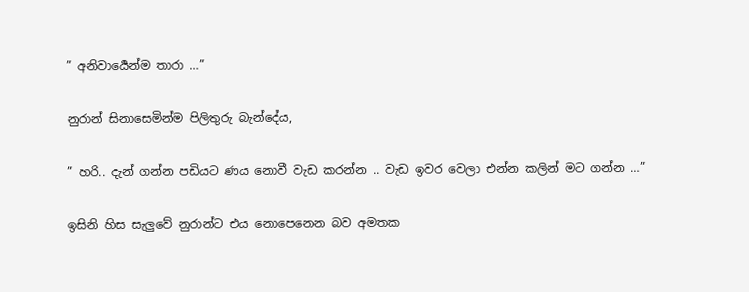” අනිවාර්‍යෙන්ම තාරා …”

නුරාන් සිනාසෙමින්ම පිලිතුරු බැන්දේය,

” හරි.. දැන් ගන්න පඩියට ණය නොවී වැඩ කරන්න .. වැඩ ඉවර වෙලා එන්න කලින් මට ගන්න …”

ඉසිනි හිස සැලුවේ නුරාන්ට එය නොපෙනෙන බව අමතක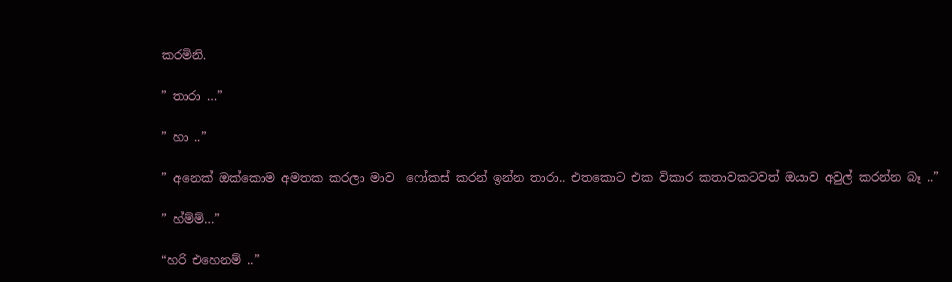කරමිනි.

” තාරා …”

” හා ..”

” අනෙක් ඔක්කොම අමතක කරලා මාව  ෆෝකස් කරන් ඉන්න තාරා.. එතකොට එක විකාර කතාවකටවත් ඔයාව අවුල් කරන්න බෑ ..”

” හ්ම්ම්…”

“හරි එහෙනම් ..”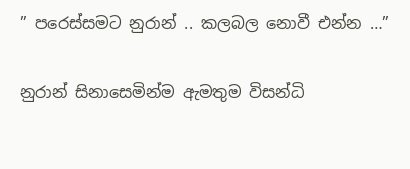” පරෙස්සමට නුරාන් .. කලබල නොවී එන්න …”

නුරාන් සිනාසෙමින්ම ඇමතුම විසන්ධි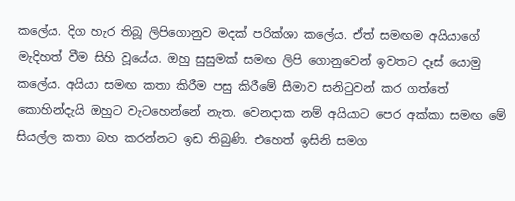කලේය. දිග හැර තිබූ ලිපිගොනුව මදක් පරික්ශා කලේය. ඒත් සමඟම අයියාගේ මැදිහත් වීම සිහි වූයේය. ඔහු සුසුමක් සමඟ ලිපි ගොනුවෙන් ඉවතට දෑස් යොමු කලේය. අයියා සමඟ කතා කිරීම පසු කිරීමේ සීමාව සනිටුවන් කර ගත්තේ කොහින්දැයි ඔහුට වැටහෙන්නේ නැත. වෙනදාක නම් අයියාට පෙර අක්කා සමඟ මේ සියල්ල කතා බහ කරන්නට ඉඩ තිබුණි. එහෙත් ඉසිනි සමග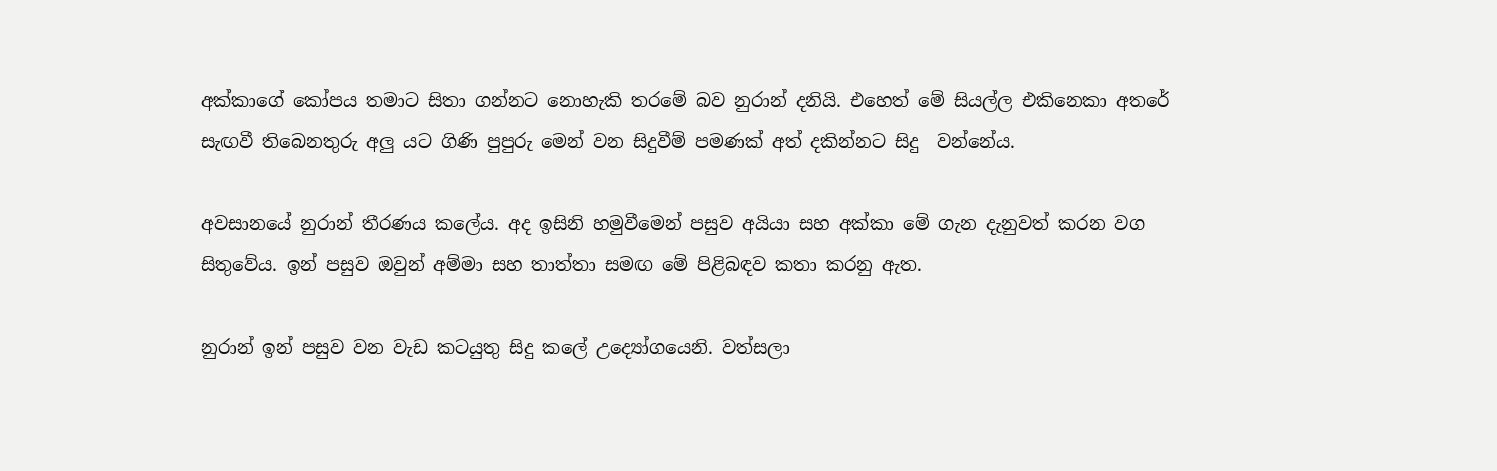අක්කාගේ කෝපය තමාට සිතා ගන්නට නොහැකි තරමේ බව නුරාන් දනියි. එහෙත් මේ සියල්ල එකිනෙකා අතරේ සැඟවී තිබෙනතුරු අලු යට ගිණි පුපුරු මෙන් වන සිදුවීම් පමණක් අත් දකින්නට සිදු  වන්නේය.

අවසානයේ නුරාන් තීරණය කලේය. අද ඉසිනි හමුවීමෙන් පසුව අයියා සහ අක්කා මේ ගැන දැනුවත් කරන වග සිතුවේය. ඉන් පසුව ඔවුන් අම්මා සහ තාත්තා සමඟ මේ පිළිබඳව කතා කරනු ඇත.

නුරාන් ඉන් පසුව වන වැඩ කටයුතු සිදු කලේ උද්‍යෝගයෙනි. වත්සලා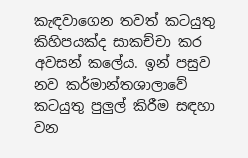කැඳවාගෙන තවත් කටයුතු කිහිපයක්ද සාකච්චා කර අවසන් කලේය. ඉන් පසුව නව කර්මාන්තශාලාවේ  කටයුතු පුලුල් කිරීම සඳහා වන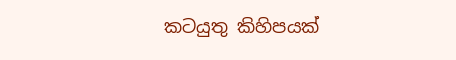කටයුතු කිහිපයක්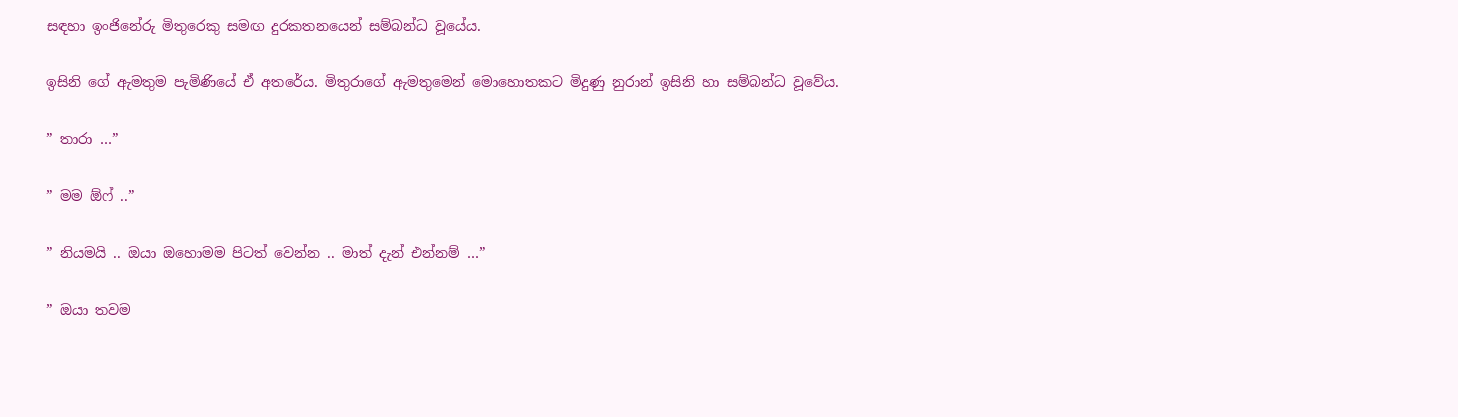සඳහා ඉංජිනේරු මිතුරෙකු සමඟ දුරකතනයෙන් සම්බන්ධ වූයේය.

ඉසිනි ගේ ඇමතුම පැමිණියේ ඒ අතරේය. මිතුරාගේ ඇමතුමෙන් මොහොතකට මිදුණු නුරාන් ඉසිනි හා සම්බන්ධ වූවේය.

” තාරා …”

” මම ඕෆ් ..”

” නියමයි .. ඔයා ඔහොමම පිටත් වෙන්න .. මාත් දැන් එන්නම් …”

” ඔයා තවම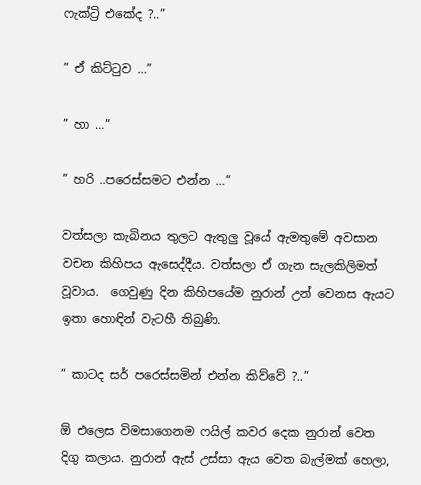ෆැක්‍ට්‍රි එකේද ?..”

” ඒ කිට්ටුව …”

” හා …”

” හරි ..පරෙස්සමට එන්න …”

වත්සලා කැබිනය තුලට ඇතුලු වූයේ ඇමතුමේ අවසාන  වචන කිහිපය ඇසෙද්දීය. වත්සලා ඒ ගැන සැලකිලිමත් වූවාය.  ගෙවුණු දින කිහිපයේම නුරාන් උන් වෙනස ඇයට ඉතා හොඳින් වැටහී තිබුණි.

” කාටද සර් පරෙස්සමින් එන්න කිව්වේ ?..”

ඕ එලෙස විමසාගෙනම ෆයිල් කවර දෙක නුරාන් වෙත දිගු කලාය. නුරාන් ඇස් උස්සා ඇය වෙත බැල්මක් හෙලා,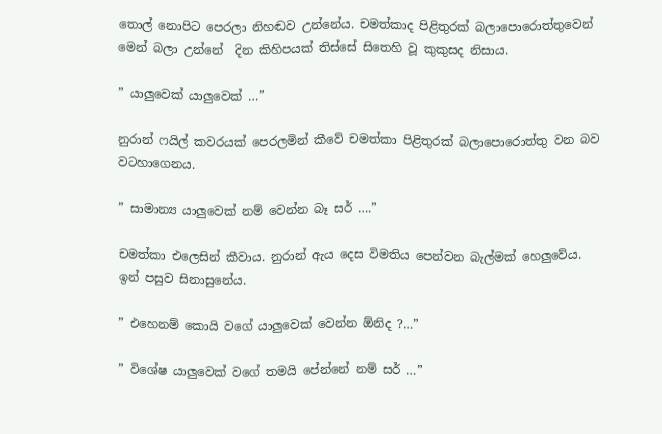තොල් නොපිට පෙරලා නිහඬව උන්නේය. චමත්කාද පිළිතුරක් බලාපොරොත්තුවෙන් මෙන් බලා උන්නේ  දින කිහිපයක් තිස්සේ සිතෙහි වූ කුකුසද නිසාය.

” යාලුවෙක් යාලුවෙක් …”

නුරාන් ෆයිල් කවරයක් පෙරලමින් කීවේ චමත්කා පිළිතුරක් බලාපොරොත්තු වන බව වටහාගෙනය.

” සාමාන්‍ය යාලුවෙක් නම් වෙන්න බෑ සර් ….”

චමත්කා එලෙසින් කීවාය. නුරාන් ඇය දෙස විමතිය පෙන්වන බැල්මක් හෙලුවේය. ඉන් පසුව සිනාසුනේය.

” එහෙනම් කොයි වගේ යාලුවෙක් වෙන්න ඕනිද ?…”

” විශේෂ යාලුවෙක් වගේ තමයි පේන්නේ නම් සර් …”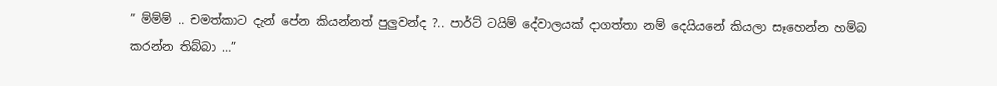” ම්ම්ම් .. චමත්කාට දැන් පේන කියන්නත් පුලුවන්ද ?.. පාර්ට් ටයිම් දේවාලයක් දාගත්තා නම් දෙයියනේ කියලා සෑහෙන්න හම්බ කරන්න තිබ්බා …”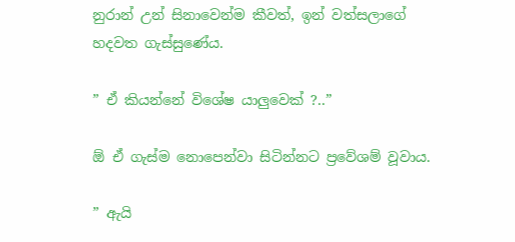නුරාන් උන් සිනාවෙන්ම කීවත්, ඉන් වත්සලාගේ හදවත ගැස්සුණේය.

” ඒ කියන්නේ විශේෂ යාලුවෙක් ?..”

ඕ ඒ ගැස්ම නොපෙන්වා සිටින්නට ප්‍රවේශම් වූවාය.

” ඇයි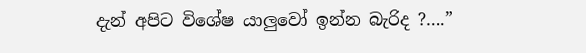දැන් අපිට විශේෂ යාලුවෝ ඉන්න බැරිද ?….”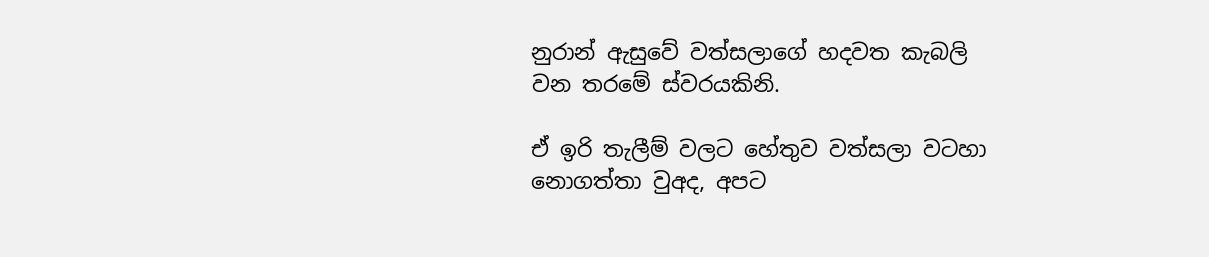නුරාන් ඇසුවේ වත්සලාගේ හදවත කැබලි වන තරමේ ස්වරයකිනි.

ඒ ඉරි තැලීම් වලට හේතුව වත්සලා වටහා නොගත්තා වුඅද, අපට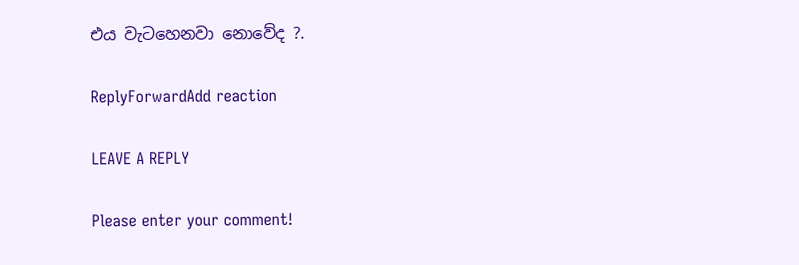එය වැටහෙනවා නොවේද ?.

ReplyForwardAdd reaction

LEAVE A REPLY

Please enter your comment!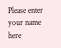Please enter your name here